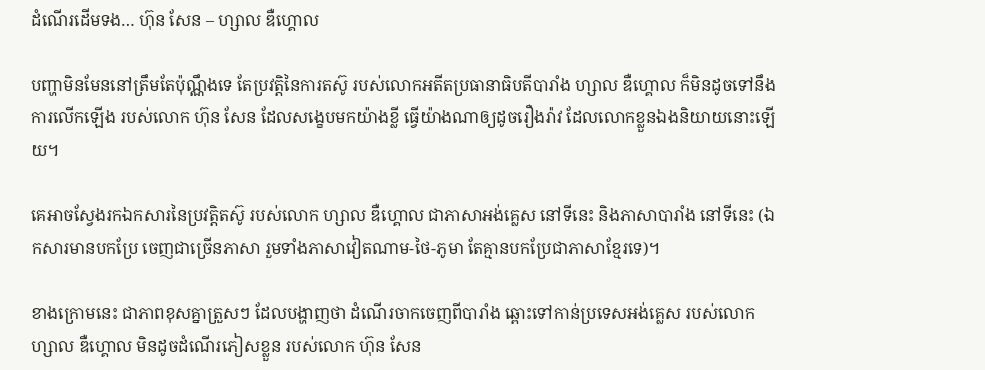ដំណើរដើមទង… ហ៊ុន សែន – ហ្សាល ឌឺហ្គោល

បញ្ហាមិនមែននៅត្រឹមតែប៉ុណ្ណឹងទេ តែប្រវត្តិនៃការតស៊ូ របស់លោកអតីតប្រធានាធិបតីបារាំង ហ្សាល ឌឺហ្គោល ក៏មិនដូចទៅនឹងការលើកឡើង របស់លោក ហ៊ុន សែន ដែលសង្ខេបមកយ៉ាងខ្លី ធ្វើយ៉ាងណាឲ្យដូចរឿងរ៉ាវ ដែលលោកខ្លួនឯងនិយាយនោះឡើយ។

គេអាចស្វែងរកឯកសារនៃប្រវត្តិតស៊ូ របស់លោក ហ្សាល ឌឺហ្គោល ជាភាសាអង់គ្លេស នៅទីនេះ និងភាសាបារាំង នៅទីនេះ (ឯកសារមានបកប្រែ ចេញជាច្រើនភាសា រួមទាំងភាសាវៀតណាម-ថៃ-ភូមា តែគ្មានបកប្រែជាភាសាខ្មែរទេ)។

ខាងក្រោមនេះ ជាភាពខុសគ្នាត្រួសៗ ដែលបង្ហាញថា ដំណើរចាកចេញពីបារាំង ឆ្ពោះទៅកាន់ប្រទេសអង់គ្លេស របស់លោក ហ្សាល ឌឺហ្គោល មិនដូចដំណើរភៀសខ្លួន របស់លោក ហ៊ុន សែន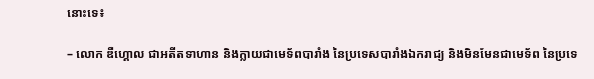នោះទេ៖

– លោក ឌឺហ្គោល ជាអតីតទាហាន និងក្លាយជាមេទ័ពបារាំង នៃប្រទេសបារាំងឯករាជ្យ និងមិនមែនជាមេទ័ព នៃប្រទេ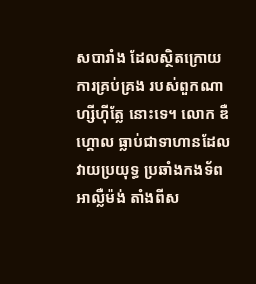សបារាំង ដែលស្ថិតក្រោយការគ្រប់គ្រង របស់ពួកណាហ្សីហ៊ីត្លែ នោះទេ។ លោក ឌឺហ្គោល ធ្លាប់ជាទាហានដែលវាយប្រយុទ្ធ ប្រឆាំងកងទ័ពអាល្លឺម៉ង់ តាំងពីស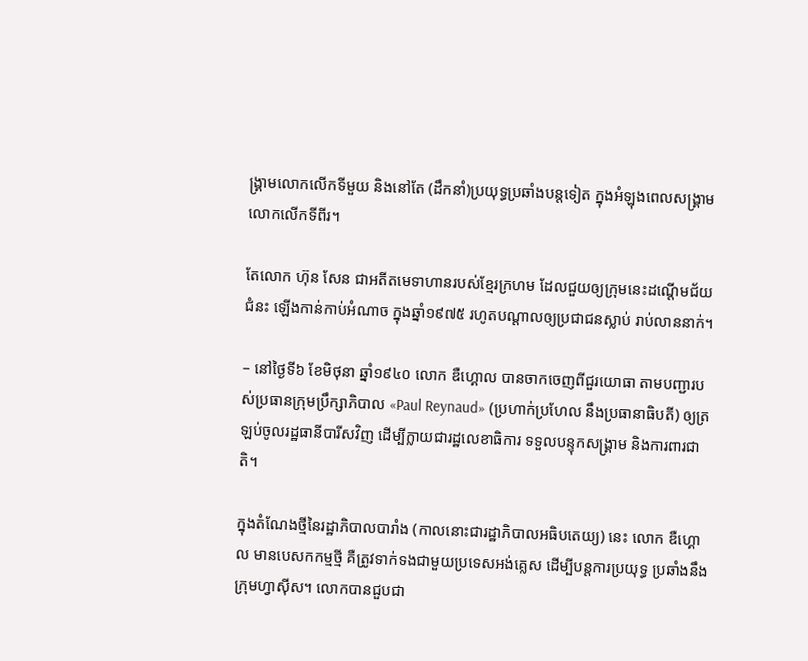ង្គ្រាមលោកលើកទីមួយ និងនៅតែ (ដឹកនាំ)ប្រយុទ្ធប្រឆាំងបន្តទៀត ក្នុងអំឡុងពេលសង្គ្រាមលោកលើកទីពីរ។

តែលោក ហ៊ុន សែន ជាអតីតមេទាហានរបស់ខ្មែរក្រហម ដែលជួយឲ្យក្រុមនេះដណ្ដើមជ័យជំនះ ឡើងកាន់កាប់អំណាច ក្នុងឆ្នាំ១៩៧៥ រហូតបណ្ដាលឲ្យប្រជាជនស្លាប់ រាប់លាននាក់។

– នៅថ្ងៃទី៦ ខែមិថុនា ឆ្នាំ១៩៤០ លោក ឌឺហ្គោល បានចាកចេញពីជួរយោធា តាមបញ្ជារបស់ប្រធានក្រុមប្រឹក្សាភិបាល «Paul Reynaud» (ប្រហាក់ប្រហែល នឹងប្រធានាធិបតី) ឲ្យត្រឡប់ចូលរដ្ឋធានីបារីសវិញ ដើម្បីក្លាយជារដ្ឋលេខាធិការ ទទួលបន្ទុកសង្គ្រាម និងការពារជាតិ។

ក្នុងតំណែងថ្មីនៃរដ្ឋាភិបាលបារាំង (កាលនោះជារដ្ឋាភិបាលអធិបតេយ្យ) នេះ លោក ឌឺហ្គោល មានបេសកកម្មថ្មី គឺត្រូវទាក់ទងជាមួយប្រទេសអង់គ្លេស ដើម្បីបន្តការប្រយុទ្ធ ប្រឆាំងនឹងក្រុមហ្វាស៊ីស។ លោកបានជួបជា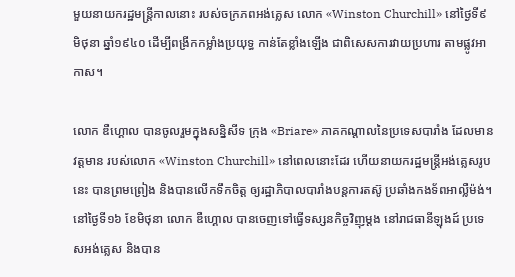មួយនាយករដ្ឋមន្ត្រីកាលនោះ របស់ចក្រភពអង់គ្លេស លោក «Winston Churchill» នៅថ្ងៃទី៩ មិថុនា ឆ្នាំ១៩៤០ ដើម្បីពង្រីកកម្លាំងប្រយុទ្ធ កាន់តែខ្លាំងឡើង ជាពិសេសការវាយប្រហារ តាមផ្លូវអាកាស។

លោក ឌឺហ្គោល បានចូលរួមក្នុងសន្និសីទ ក្រុង «Briare» ភាគកណ្ដាលនៃប្រទេសបារាំង ដែលមានវត្តមាន របស់លោក «Winston Churchill» នៅពេលនោះដែរ ហើយនាយករដ្ឋមន្ត្រីអង់គ្លេសរូបនេះ បានព្រមព្រៀង និងបានលើកទឹកចិត្ត ឲ្យរដ្ឋាភិបាលបារាំងបន្តការតស៊ូ ប្រឆាំងកងទ័ពអាល្លឺម៉ង់។ នៅថ្ងៃទី១៦ ខែមិថុនា លោក ឌឺហ្គោល បានចេញទៅធ្វើទស្សនកិច្ចវិញុម្ដង នៅរាជធានីឡុងដ៍ ប្រទេសអង់គ្លេស និងបាន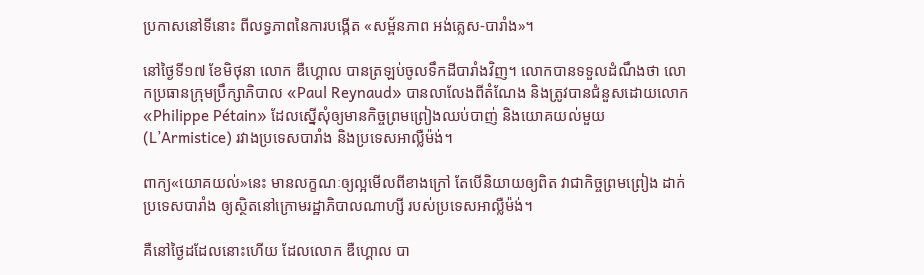ប្រកាសនៅទីនោះ ពីលទ្ធភាពនៃការបង្កើត «សម្ព័នភាព អង់គ្លេស-បារាំង»។

នៅថ្ងៃទី១៧ ខែមិថុនា លោក ឌឺហ្គោល បានត្រឡប់ចូលទឹកដីបារាំងវិញ។ លោកបានទទួលដំណឹងថា លោកប្រធានក្រុមប្រឹក្សាភិបាល «Paul Reynaud» បានលាលែងពីតំណែង និងត្រូវបានជំនួសដោយលោក «Philippe Pétain» ដែលស្នើសុំឲ្យមានកិច្ចព្រមព្រៀងឈប់បាញ់ និងយោគយល់មួយ (L’Armistice) រវាងប្រទេសបារាំង និងប្រទេសអាល្លឺម៉ង់។

ពាក្យ«យោគយល់»នេះ មានលក្ខណៈឲ្យល្អមើលពីខាងក្រៅ តែបើនិយាយឲ្យពិត វាជាកិច្ចព្រមព្រៀង ដាក់ប្រទេសបារាំង ឲ្យស្ថិតនៅក្រោមរដ្ឋាភិបាលណាហ្សី របស់ប្រទេសអាល្លឺម៉ង់។

គឺនៅថ្ងៃដដែលនោះហើយ ដែលលោក ឌឺហ្គោល បា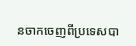នចាកចេញពីប្រទេសបា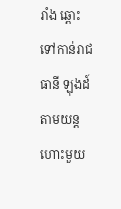រាំង ឆ្ពោះទៅកាន់រាជធានី ឡុងដ៍ តាមយន្ដហោះមួយ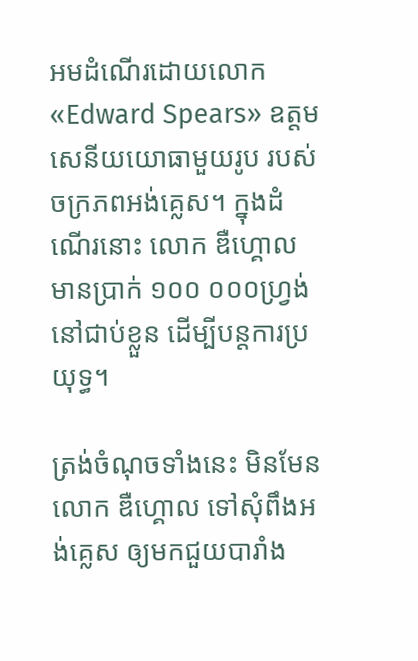អមដំណើរដោយលោក «Edward Spears» ឧត្ដមសេនីយយោធាមួយរូប របស់ចក្រភពអង់គ្លេស។ ក្នុងដំណើរនោះ លោក ឌឺហ្គោល មានប្រាក់ ១០០ ០០០ហ្វ្រង់ នៅជាប់ខ្លួន ដើម្បីបន្តការប្រយុទ្ធ។

ត្រង់ចំណុចទាំងនេះ មិនមែនលោក ឌឺហ្គោល ទៅសុំពឹងអង់គ្លេស ឲ្យមកជួយបារាំង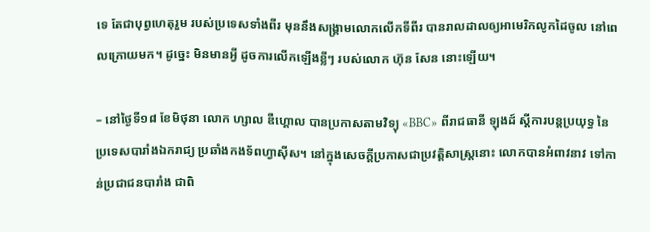ទេ តែជាបុព្វហេតុរួម របស់ប្រទេសទាំងពីរ មុននឹងសង្គ្រាមលោកលើកទីពីរ បានរាលដាលឲ្យអាមេរិកលូកដៃចូល នៅពេលក្រោយមក។ ដូច្នេះ មិនមានអ្វី ដូចការលើកឡើងខ្លីៗ របស់លោក ហ៊ុន សែន នោះឡើយ។

– នៅថ្ងៃទី១៨ ខែមិថុនា លោក ហ្សាល ឌឺហ្គោល បានប្រកាសតាមវិទ្យុ «BBC» ពីរាជធានី ឡុងដ៍ ស្ដីការបន្តប្រយុទ្ធ នៃប្រទេសបារាំងឯករាជ្យ ប្រឆាំងកងទ័ពហ្វាស៊ីស។ នៅក្នុងសេចក្ដីប្រកាសជាប្រវត្តិសាស្ត្រនោះ លោកបានអំពាវនាវ ទៅកាន់ប្រជាជនបារាំង ជាពិ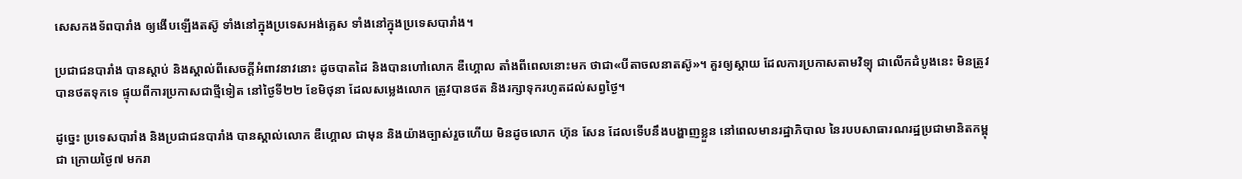សេសកងទ័ពបារាំង ឲ្យងើបឡើងតស៊ូ ទាំងនៅក្នុងប្រទេសអង់គ្លេស ទាំងនៅក្នុងប្រទេសបារាំង។

ប្រជាជនបារាំង បានស្ដាប់ និងស្គាល់ពីសេចក្ដីអំពាវនាវនោះ ដូចបាតដៃ និងបានហៅលោក ឌឺហ្គោល តាំងពីពេលនោះមក ថាជា«បីតាចលនាតស៊ូ»។ គួរឲ្យស្ដាយ ដែលការប្រកាសតាមវិទ្យុ ជាលើកដំបូងនេះ មិនត្រូវបានថតទុកទេ ផ្ទុយពីការប្រកាសជាថ្មីទៀត នៅថ្ងៃទី២២ ខែមិថុនា ដែលសម្លេងលោក ត្រូវបានថត និងរក្សាទុករហូតដល់សព្វថ្ងៃ។

ដូច្នេះ ប្រទេសបារាំង និងប្រជាជនបារាំង បានស្គាល់លោក ឌឺហ្គោល ជាមុន និងយ៉ាងច្បាស់រួចហើយ មិនដូចលោក ហ៊ុន សែន ដែលទើបនឹងបង្ហាញខ្លួន នៅពេលមានរដ្ឋាភិបាល នៃរបបសាធារណរដ្ឋប្រជាមានិតកម្ពុជា ក្រោយថ្ងៃ៧ មករា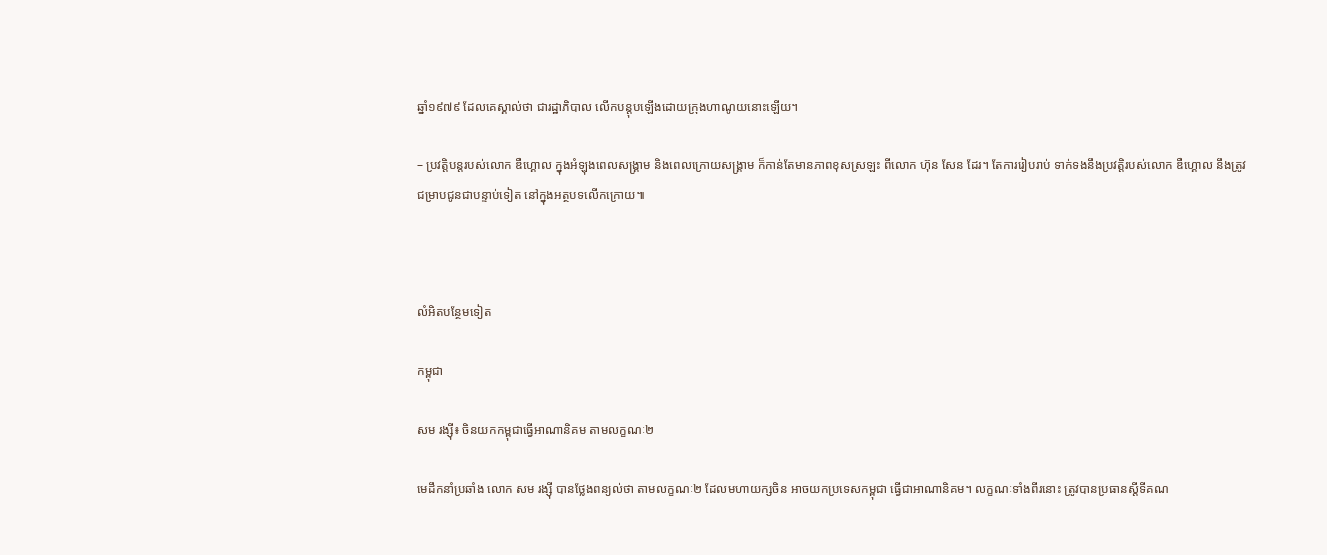ឆ្នាំ១៩៧៩ ដែលគេស្គាល់ថា ជារដ្ឋាភិបាល លើកបន្តុបឡើងដោយក្រុងហាណូយនោះឡើយ។

– ប្រវត្តិបន្តរបស់លោក ឌឺហ្គោល ក្នុងអំឡុងពេលសង្គ្រាម និងពេលក្រោយសង្គ្រាម ក៏កាន់តែមានភាពខុសស្រឡះ ពីលោក ហ៊ុន សែន ដែរ។ តែការរៀបរាប់ ទាក់ទងនឹងប្រវត្តិរបស់លោក ឌឺហ្គោល នឹងត្រូវជម្រាបជូនជាបន្ទាប់ទៀត នៅក្នុងអត្ថបទលើកក្រោយ៕



លំអិតបន្ថែមទៀត

កម្ពុជា

សម រង្ស៊ី៖ ចិនយកកម្ពុជាធ្វើអាណានិគម តាមលក្ខណៈ២

មេដឹកនាំប្រឆាំង លោក សម រង្ស៊ី បានថ្លែងពន្យល់ថា តាមលក្ខណៈ២ ដែលមហាយក្សចិន អាចយកប្រទេសកម្ពុជា ធ្វើជាអាណានិគម។ លក្ខណៈទាំងពីរនោះ ត្រូវបានប្រធានស្ដីទីគណ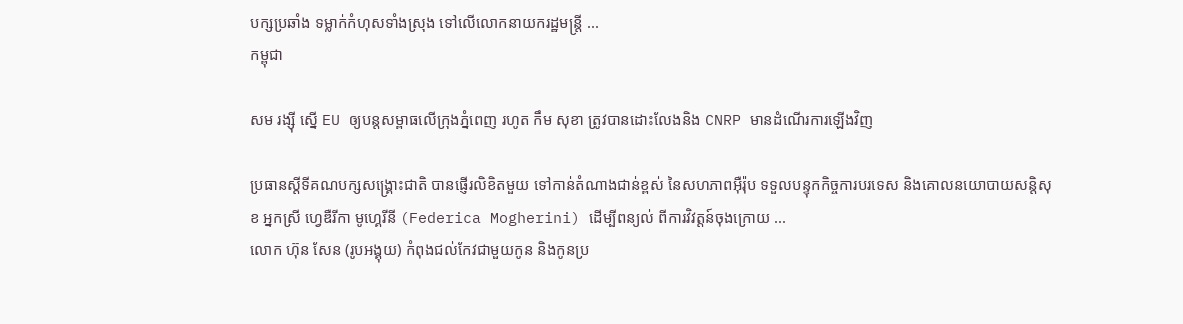បក្សប្រឆាំង ទម្លាក់កំហុសទាំងស្រុង ទៅលើលោកនាយករដ្ឋមន្ត្រី ...
កម្ពុជា

សម រង្ស៊ី ស្នើ EU ឲ្យបន្តសម្ពាធលើក្រុងភ្នំពេញ រហូត កឹម សុខា ត្រូវបានដោះលែងនិង CNRP មានដំណើរការឡើងវិញ

ប្រធានស្ដីទីគណបក្សសង្គ្រោះជាតិ បានផ្ញើរលិខិតមួយ ទៅកាន់តំណាងជាន់ខ្ពស់ នៃសហភាពអ៊ឺរ៉ុប ទទួលបន្ទុកកិច្ចការបរទេស និងគោលនយោបាយសន្ដិសុខ អ្នកស្រី ហ្វេឌឺរីកា មូហ្គេរីនី (Federica Mogherini) ដើម្បីពន្យល់ ពីការវិវត្តន៍ចុងក្រោយ ...
លោក ហ៊ុន សែន (រូបអង្គុយ) កំពុងជល់កែវជាមួយកូន និងកូនប្រ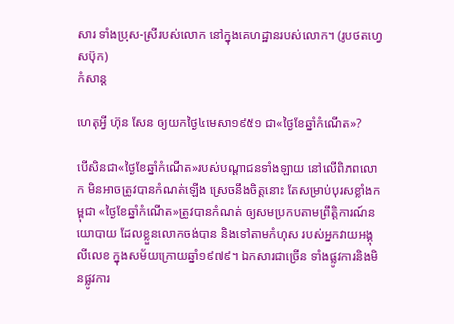សារ ទាំងប្រុស-ស្រីរបស់លោក នៅក្នុងគេហដ្ឋានរបស់លោក។ (រូបថតហ្វេសប៊ុក)
កំសាន្ដ

ហេតុអ្វី ហ៊ុន សែន ឲ្យយកថ្ងៃ៤មេសា១៩៥១ ជា«ថ្ងៃខែឆ្នាំកំណើត»?

បើសិនជា«ថ្ងៃខែឆ្នាំកំណើត»របស់បណ្ដាជនទាំងឡាយ នៅលើពិភពលោក មិនអាចត្រូវបានកំណត់ឡើង ស្រេចនឹងចិត្តនោះ តែសម្រាប់បុរសខ្លាំងកម្ពុជា «ថ្ងៃខែឆ្នាំកំណើត»ត្រូវបានកំណត់ ឲ្យសមប្រកបតាមព្រឹត្តិការណ៍នយោបាយ ដែលខ្លួនលោកចង់បាន និងទៅតាមកំហុស របស់អ្នកវាយអង្គុលីលេខ ក្នុងសម័យក្រោយឆ្នាំ១៩៧៩។ ឯកសារជាច្រើន ទាំងផ្លូវការនិងមិនផ្លូវការ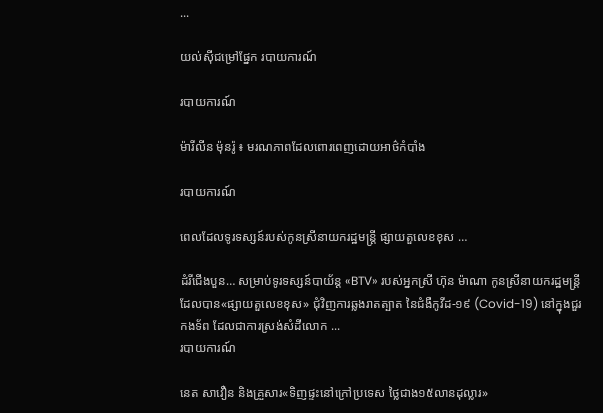...

យល់ស៊ីជម្រៅផ្នែក របាយការណ៍

របាយការណ៍

ម៉ារីលីន ម៉ុនរ៉ូ ៖ មរណភាពដែលពោរពេញដោយអាថ៌កំបាំង

របាយការណ៍

ពេលដែលទូរទស្សន៍របស់កូនស្រីនាយករដ្ឋមន្ត្រី ផ្សាយតួលេខខុស …

ដំរីជើងបួន… សម្រាប់ទូរទស្សន៍បាយ័ន្ដ «BTV» របស់អ្នកស្រី ហ៊ុន ម៉ាណា កូនស្រីនាយករដ្ឋមន្ត្រី ដែលបាន«ផ្សាយតួលេខខុស» ជុំវិញការឆ្លងរាតត្បាត នៃជំងឺកូវីដ-១៩ (Covid-19) នៅក្នុងជួរកងទ័ព ដែលជាការស្រង់សំដីលោក ...
របាយការណ៍

នេត សាវឿន និងគ្រួសារ«ទិញផ្ទះនៅក្រៅប្រទេស ថ្លៃជាង១៥លានដុល្លារ»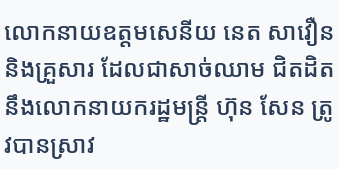លោកនាយឧត្ដមសេនីយ នេត សាវឿន និងគ្រួសារ ដែលជាសាច់ឈាម ជិតដិតនឹងលោកនាយករដ្ឋមន្ត្រី ហ៊ុន សែន ត្រូវបានស្រាវ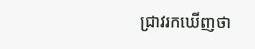ជ្រាវរកឃើញថា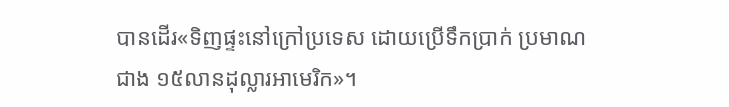បានដើរ«ទិញផ្ទះនៅក្រៅប្រទេស ដោយប្រើទឹកប្រាក់ ប្រមាណជាង ១៥លានដុល្លារអាមេរិក»។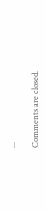...

Comments are closed.